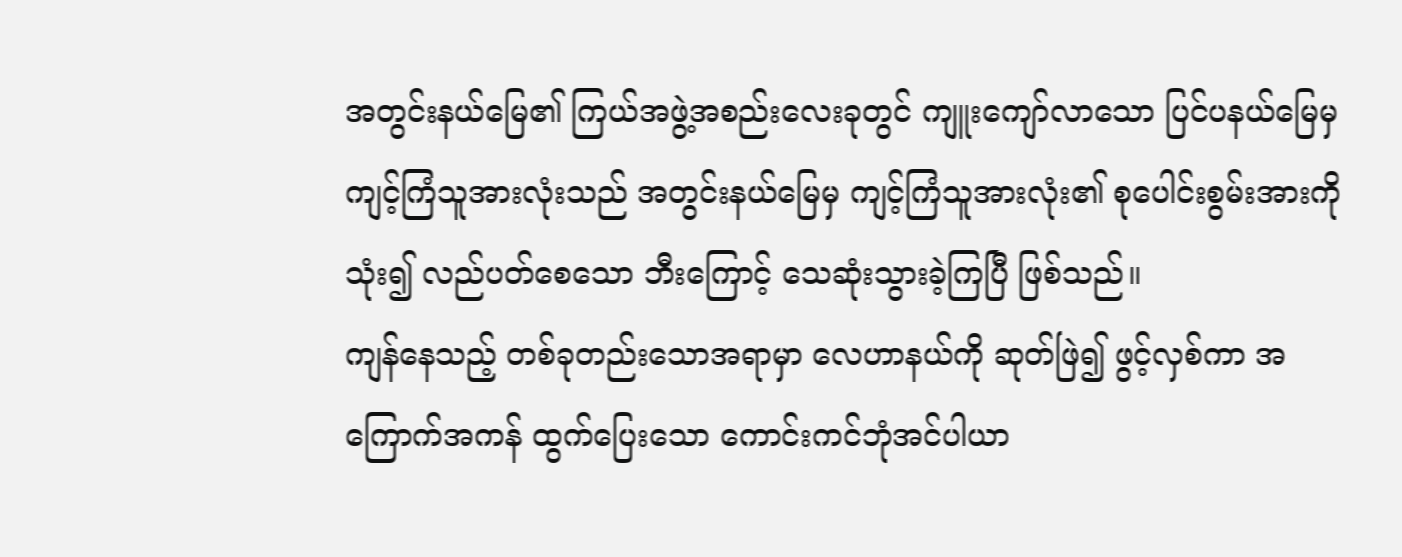အတွင်းနယ်မြေ၏ ကြယ်အဖွဲ့အစည်းလေးခုတွင် ကျူးကျော်လာသော ပြင်ပနယ်မြေမှ ကျင့်ကြံသူအားလုံးသည် အတွင်းနယ်မြေမှ ကျင့်ကြံသူအားလုံး၏ စုပေါင်းစွမ်းအားကို သုံး၍ လည်ပတ်စေသော ဘီးကြောင့် သေဆုံးသွားခဲ့ကြပြီ ဖြစ်သည်။
ကျန်နေသည့် တစ်ခုတည်းသောအရာမှာ လေဟာနယ်ကို ဆုတ်ဖြဲ၍ ဖွင့်လှစ်ကာ အကြောက်အကန် ထွက်ပြေးသော ကောင်းကင်ဘုံအင်ပါယာ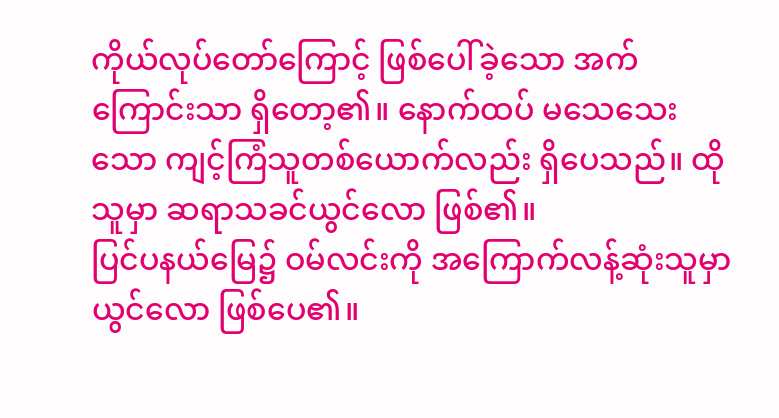ကိုယ်လုပ်တော်ကြောင့် ဖြစ်ပေါ်ခဲ့သော အက်ကြောင်းသာ ရှိတော့၏။ နောက်ထပ် မသေသေးသော ကျင့်ကြံသူတစ်ယောက်လည်း ရှိပေသည်။ ထိုသူမှာ ဆရာသခင်ယွင်လော ဖြစ်၏။
ပြင်ပနယ်မြေ၌ ဝမ်လင်းကို အကြောက်လန့်ဆုံးသူမှာ ယွင်လော ဖြစ်ပေ၏။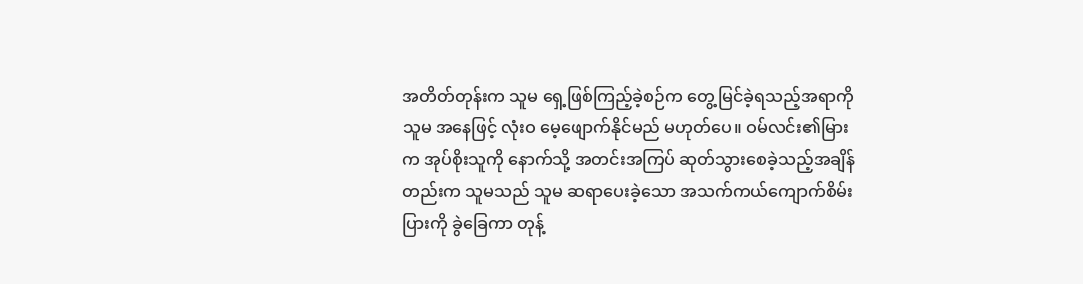အတိတ်တုန်းက သူမ ရှေ့ဖြစ်ကြည့်ခဲ့စဉ်က တွေ့မြင်ခဲ့ရသည့်အရာကို သူမ အနေဖြင့် လုံးဝ မေ့ဖျောက်နိုင်မည် မဟုတ်ပေ။ ဝမ်လင်း၏မြားက အုပ်စိုးသူကို နောက်သို့ အတင်းအကြပ် ဆုတ်သွားစေခဲ့သည့်အချိန်တည်းက သူမသည် သူမ ဆရာပေးခဲ့သော အသက်ကယ်ကျောက်စိမ်းပြားကို ခွဲခြေကာ တုန့်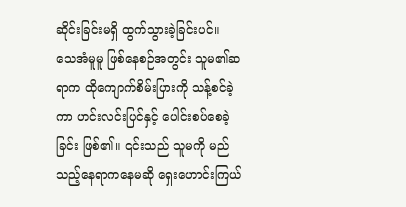ဆိုင်းခြင်းမရှိ ထွက်သွားခဲ့ခြင်းပင်။
သေအံမူမူ ဖြစ်နေစဉ်အတွင်း သူမ၏ဆရာက ထိုကျောက်စိမ်းပြားကို သန့်စင်ခဲ့ကာ ဟင်းလင်းပြင်နှင့် ပေါင်းစပ်စေခဲ့ခြင်း ဖြစ်၏။ ၎င်းသည် သူမကို မည်သည့်နေရာကနေမဆို ရှေးဟောင်းကြယ်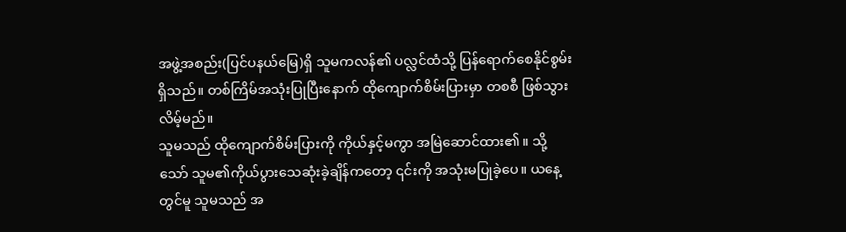အဖွဲ့အစည်း(ပြင်ပနယ်မြေ)ရှိ သူမကလန်၏ ပလ္လင်ထံသို့ ပြန်ရောက်စေနိုင်စွမ်း ရှိသည်။ တစ်ကြိမ်အသုံးပြုပြီးနောက် ထိုကျောက်စိမ်းပြားမှာ တစစီ ဖြစ်သွားလိမ့်မည်။
သူမသည် ထိုကျောက်စိမ်းပြားကို ကိုယ်နှင့်မကွာ အမြဲဆောင်ထား၏။ သို့သော် သူမ၏ကိုယ်ပွားသေဆုံးခဲ့ချိန်ကတော့ ၎င်းကို အသုံးမပြုခဲ့ပေ။ ယနေ့တွင်မူ သူမသည် အ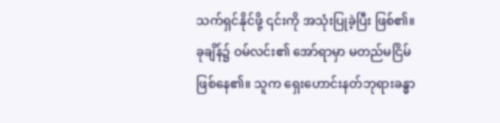သက်ရှင်နိုင်ဖို့ ၎င်းကို အသုံးပြုခဲ့ပြီး ဖြစ်၏။
ခုချိန်၌ ဝမ်လင်း၏ အော်ရာမှာ မတည်မငြိမ် ဖြစ်နေ၏။ သူက ရှေးဟောင်းနတ်ဘုရားခန္ဓာ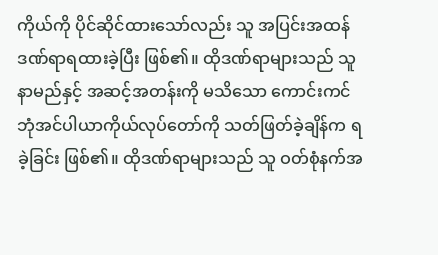ကိုယ်ကို ပိုင်ဆိုင်ထားသော်လည်း သူ အပြင်းအထန် ဒဏ်ရာရထားခဲ့ပြီး ဖြစ်၏။ ထိုဒဏ်ရာများသည် သူ နာမည်နှင့် အဆင့်အတန်းကို မသိသော ကောင်းကင်ဘုံအင်ပါယာကိုယ်လုပ်တော်ကို သတ်ဖြတ်ခဲ့ချိန်က ရခဲ့ခြင်း ဖြစ်၏။ ထိုဒဏ်ရာများသည် သူ ဝတ်စုံနက်အ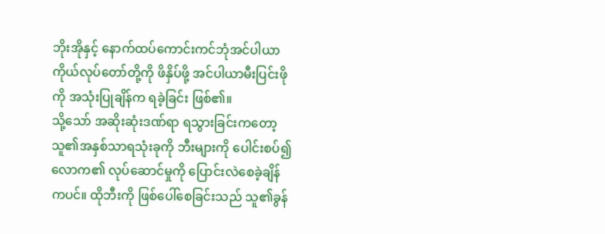ဘိုးအိုနှင့် နောက်ထပ်ကောင်းကင်ဘုံအင်ပါယာကိုယ်လုပ်တော်တို့ကို ဖိနှိပ်ဖို့ အင်ပါယာမီးပြင်းဖိုကို အသုံးပြုချိန်က ရခဲ့ခြင်း ဖြစ်၏။
သို့သော် အဆိုးဆုံးဒဏ်ရာ ရသွားခြင်းကတော့ သူ၏အနှစ်သာရသုံးခုကို ဘီးများကို ပေါင်းစပ်၍ လောက၏ လုပ်ဆောင်မှုကို ပြောင်းလဲစေခဲ့ချိန်ကပင်။ ထိုဘီးကို ဖြစ်ပေါ်စေခြင်းသည် သူ၏ခွန်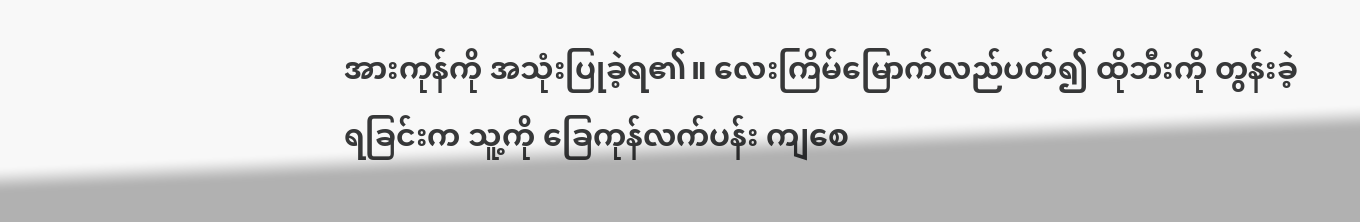အားကုန်ကို အသုံးပြုခဲ့ရ၏။ လေးကြိမ်မြောက်လည်ပတ်၍ ထိုဘီးကို တွန်းခဲ့ရခြင်းက သူ့ကို ခြေကုန်လက်ပန်း ကျစေ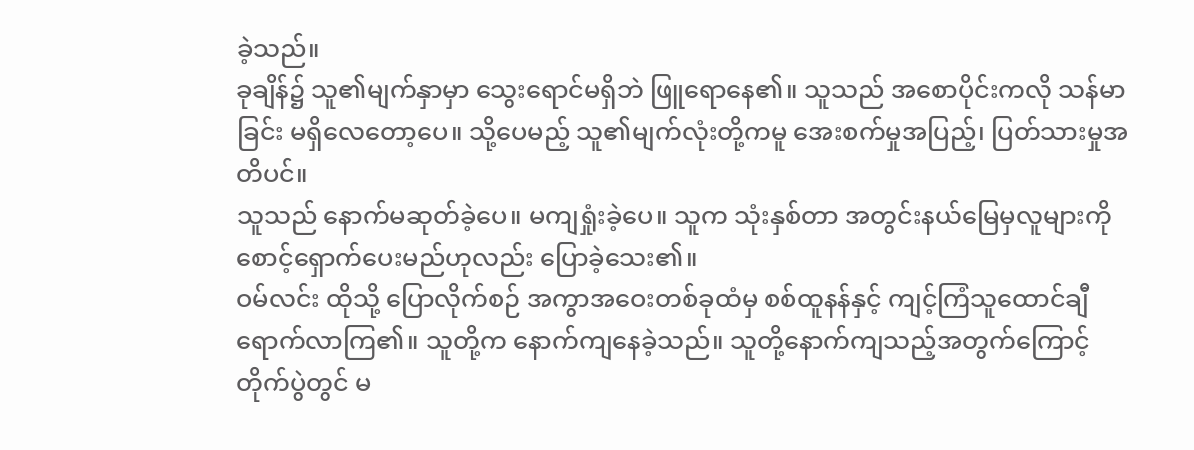ခဲ့သည်။
ခုချိန်၌ သူ၏မျက်နှာမှာ သွေးရောင်မရှိဘဲ ဖြူရောနေ၏။ သူသည် အစောပိုင်းကလို သန်မာခြင်း မရှိလေတော့ပေ။ သို့ပေမည့် သူ၏မျက်လုံးတို့ကမူ အေးစက်မှုအပြည့်၊ ပြတ်သားမှုအတိပင်။
သူသည် နောက်မဆုတ်ခဲ့ပေ။ မကျရှုံးခဲ့ပေ။ သူက သုံးနှစ်တာ အတွင်းနယ်မြေမှလူများကို စောင့်ရှောက်ပေးမည်ဟုလည်း ပြောခဲ့သေး၏။
ဝမ်လင်း ထိုသို့ ပြောလိုက်စဉ် အကွာအဝေးတစ်ခုထံမှ စစ်ထူနန်နှင့် ကျင့်ကြံသူထောင်ချီ ရောက်လာကြ၏။ သူတို့က နောက်ကျနေခဲ့သည်။ သူတို့နောက်ကျသည့်အတွက်ကြောင့် တိုက်ပွဲတွင် မ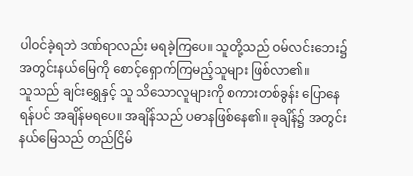ပါဝင်ခဲ့ရဘဲ ဒဏ်ရာလည်း မရခဲ့ကြပေ။ သူတို့သည် ဝမ်လင်းဘေး၌ အတွင်းနယ်မြေကို စောင့်ရှောက်ကြမည့်သူများ ဖြစ်လာ၏။
သူသည် ချင်းရွှေနှင့် သူ သိသောလူများကို စကားတစ်ခွန်း ပြောနေရန်ပင် အချိန်မရပေ။ အချိန်သည် ပဓာနဖြစ်နေ၏။ ခုချိန်၌ အတွင်းနယ်မြေသည် တည်ငြိမ်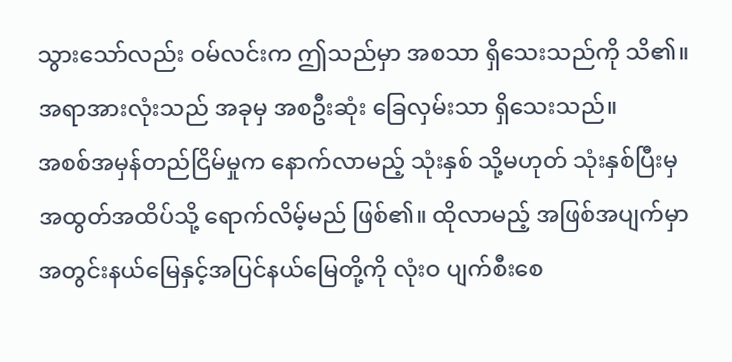သွားသော်လည်း ဝမ်လင်းက ဤသည်မှာ အစသာ ရှိသေးသည်ကို သိ၏။ အရာအားလုံးသည် အခုမှ အစဦးဆုံး ခြေလှမ်းသာ ရှိသေးသည်။
အစစ်အမှန်တည်ငြိမ်မှုက နောက်လာမည့် သုံးနှစ် သို့မဟုတ် သုံးနှစ်ပြီးမှ အထွတ်အထိပ်သို့ ရောက်လိမ့်မည် ဖြစ်၏။ ထိုလာမည့် အဖြစ်အပျက်မှာ အတွင်းနယ်မြေနှင့်အပြင်နယ်မြေတို့ကို လုံးဝ ပျက်စီးစေ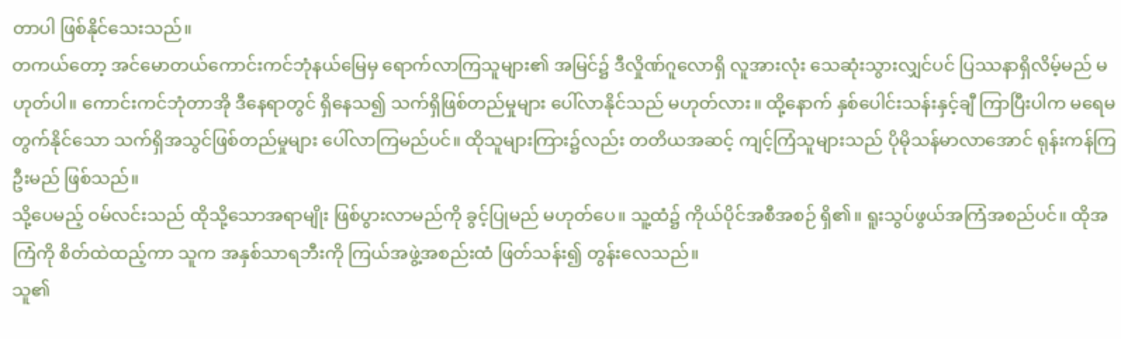တာပါ ဖြစ်နိုင်သေးသည်။
တကယ်တော့ အင်မောတယ်ကောင်းကင်ဘုံနယ်မြေမှ ရောက်လာကြသူများ၏ အမြင်၌ ဒီလှိုဏ်ဂူလောရှိ လူအားလုံး သေဆုံးသွားလျှင်ပင် ပြဿနာရှိလိမ့်မည် မဟုတ်ပါ။ ကောင်းကင်ဘုံတာအို ဒီနေရာတွင် ရှိနေသ၍ သက်ရှိဖြစ်တည်မှုများ ပေါ်လာနိုင်သည် မဟုတ်လား။ ထို့နောက် နှစ်ပေါင်းသန်းနှင့်ချီ ကြာပြီးပါက မရေမတွက်နိုင်သော သက်ရှိအသွင်ဖြစ်တည်မှုများ ပေါ်လာကြမည်ပင်။ ထိုသူများကြား၌လည်း တတိယအဆင့် ကျင့်ကြံသူများသည် ပိုမိုသန်မာလာအောင် ရုန်းကန်ကြဦးမည် ဖြစ်သည်။
သို့ပေမည့် ဝမ်လင်းသည် ထိုသို့သောအရာမျိုး ဖြစ်ပွားလာမည်ကို ခွင့်ပြုမည် မဟုတ်ပေ။ သူ့ထံ၌ ကိုယ်ပိုင်အစီအစဉ် ရှိ၏။ ရူးသွပ်ဖွယ်အကြံအစည်ပင်။ ထိုအကြံကို စိတ်ထဲထည့်ကာ သူက အနှစ်သာရဘီးကို ကြယ်အဖွဲ့အစည်းထံ ဖြတ်သန်း၍ တွန်းလေသည်။
သူ၏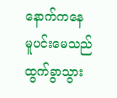နောက်ကနေ မူပင်းမေသည် ထွက်ခွာသွား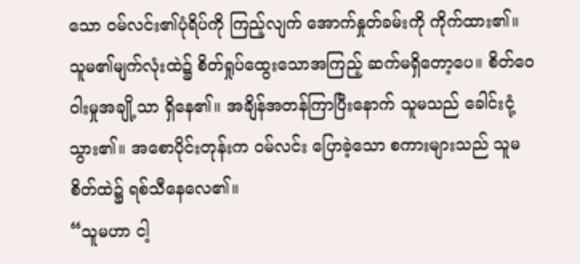သော ဝမ်လင်း၏ပုံရိပ်ကို ကြည့်လျက် အောက်နှုတ်ခမ်းကို ကိုက်ထား၏။ သူမ၏မျက်လုံးထဲ၌ စိတ်ရှုပ်ထွေးသောအကြည့် ဆက်မရှိတော့ပေ။ စိတ်ဝေဝါးမှုအချို့သာ ရှိနေ၏။ အချိန်အတန်ကြာပြီးနောက် သူမသည် ခေါင်းငုံ့သွား၏။ အစောပိုင်းတုန်းက ဝမ်လင်း ပြောခဲ့သော စကားများသည် သူမစိတ်ထဲ၌ ရစ်သီနေလေ၏။
“သူမဟာ ငါ့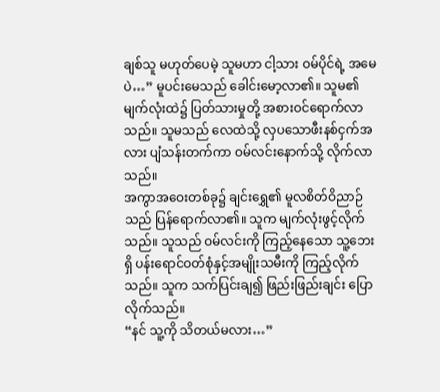ချစ်သူ မဟုတ်ပေမဲ့ သူမဟာ ငါ့သား ဝမ်ပိုင်ရဲ့ အမေပဲ…” မူပင်းမေသည် ခေါင်းမော့လာ၏။ သူမ၏မျက်လုံးထဲ၌ ပြတ်သားမှုတို့ အစားဝင်ရောက်လာသည်။ သူမသည် လေထဲသို့ လှပသောဖီးနစ်ငှက်အလား ပျံသန်းတက်ကာ ဝမ်လင်းနောက်သို့ လိုက်လာသည်။
အကွာအဝေးတစ်ခု၌ ချင်းရွှေ၏ မူလစိတ်ဝိညာဉ်သည် ပြန်ရောက်လာ၏။ သူက မျက်လုံးဖွင့်လိုက်သည်။ သူသည် ဝမ်လင်းကို ကြည့်နေသော သူ့ဘေးရှိ ပန်းရောင်ဝတ်စုံနှင့်အမျိုးသမီးကို ကြည့်လိုက်သည်။ သူက သက်ပြင်းချ၍ ဖြည်းဖြည်းချင်း ပြောလိုက်သည်။
“နင် သူ့ကို သိတယ်မလား…”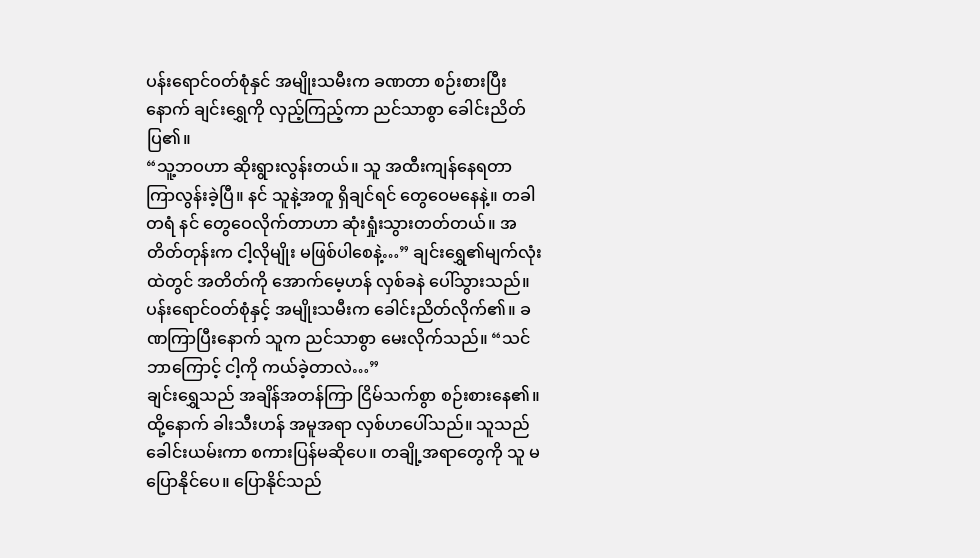ပန်းရောင်ဝတ်စုံနှင် အမျိုးသမီးက ခဏတာ စဉ်းစားပြီးနောက် ချင်းရွှေကို လှည့်ကြည့်ကာ ညင်သာစွာ ခေါင်းညိတ်ပြ၏။
“သူ့ဘဝဟာ ဆိုးရွားလွန်းတယ်။ သူ အထီးကျန်နေရတာ ကြာလွန်းခဲ့ပြီ။ နင် သူနဲ့အတူ ရှိချင်ရင် တွေဝေမနေနဲ့။ တခါတရံ နင် တွေဝေလိုက်တာဟာ ဆုံးရှုံးသွားတတ်တယ်။ အတိတ်တုန်းက ငါ့လိုမျိုး မဖြစ်ပါစေနဲ့…” ချင်းရွှေ၏မျက်လုံးထဲတွင် အတိတ်ကို အောက်မေ့ဟန် လှစ်ခနဲ ပေါ်သွားသည်။
ပန်းရောင်ဝတ်စုံနှင့် အမျိုးသမီးက ခေါင်းညိတ်လိုက်၏။ ခဏကြာပြီးနောက် သူက ညင်သာစွာ မေးလိုက်သည်။ “သင် ဘာကြောင့် ငါ့ကို ကယ်ခဲ့တာလဲ…”
ချင်းရွှေသည် အချိန်အတန်ကြာ ငြိမ်သက်စွာ စဉ်းစားနေ၏။ ထို့နောက် ခါးသီးဟန် အမူအရာ လှစ်ဟပေါ်သည်။ သူသည် ခေါင်းယမ်းကာ စကားပြန်မဆိုပေ။ တချို့အရာတွေကို သူ မပြောနိုင်ပေ။ ပြောနိုင်သည်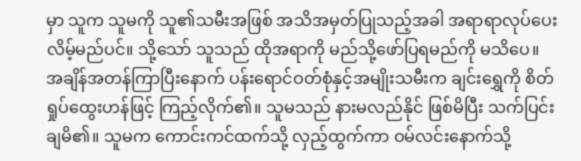မှာ သူက သူမကို သူ၏သမီးအဖြစ် အသိအမှတ်ပြုသည့်အခါ အရာရာလုပ်ပေးလိမ့်မည်ပင်။ သို့သော် သူသည် ထိုအရာကို မည်သို့ဖော်ပြရမည်ကို မသိပေ။
အချိန်အတန်ကြာပြီးနောက် ပန်းရောင်ဝတ်စုံနှင့်အမျိုးသမီးက ချင်းရွှေကို စိတ်ရှုပ်ထွေးဟန်ဖြင့် ကြည့်လိုက်၏။ သူမသည် နားမလည်နိုင် ဖြစ်မိပြီး သက်ပြင်းချမိ၏။ သူမက ကောင်းကင်ထက်သို့ လှည့်ထွက်ကာ ဝမ်လင်းနောက်သို့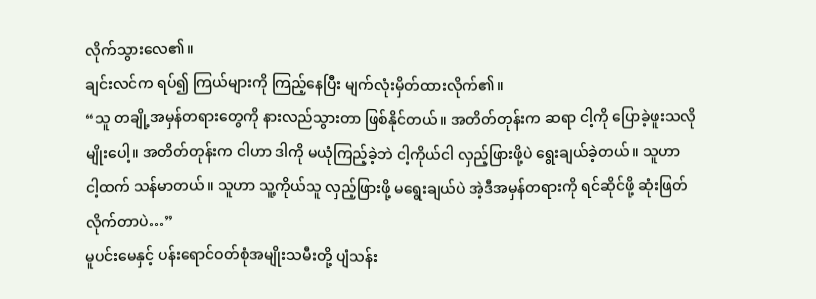လိုက်သွားလေ၏။
ချင်းလင်က ရပ်၍ ကြယ်များကို ကြည့်နေပြီး မျက်လုံးမှိတ်ထားလိုက်၏။
“သူ တချို့အမှန်တရားတွေကို နားလည်သွားတာ ဖြစ်နိုင်တယ်။ အတိတ်တုန်းက ဆရာ ငါ့ကို ပြောခဲ့ဖူးသလိုမျိုးပေါ့။ အတိတ်တုန်းက ငါဟာ ဒါကို မယုံကြည့်ခဲ့ဘဲ ငါ့ကိုယ်ငါ လှည့်ဖြားဖို့ပဲ ရွေးချယ်ခဲ့တယ်။ သူဟာ ငါ့ထက် သန်မာတယ်။ သူဟာ သူ့ကိုယ်သူ လှည့်ဖြားဖို့ မရွေးချယ်ပဲ အဲ့ဒီအမှန်တရားကို ရင်ဆိုင်ဖို့ ဆုံးဖြတ်လိုက်တာပဲ…”
မူပင်းမေနှင့် ပန်းရောင်ဝတ်စုံအမျိုးသမီးတို့ ပျံသန်း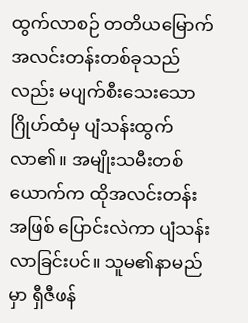ထွက်လာစဉ် တတိယမြောက်အလင်းတန်းတစ်ခုသည်လည်း မပျက်စီးသေးသော ဂြိုဟ်ထံမှ ပျံသန်းထွက်လာ၏။ အမျိုးသမီးတစ်ယောက်က ထိုအလင်းတန်းအဖြစ် ပြောင်းလဲကာ ပျံသန်းလာခြင်းပင်။ သူမ၏နာမည်မှာ ရှီဇီဖန်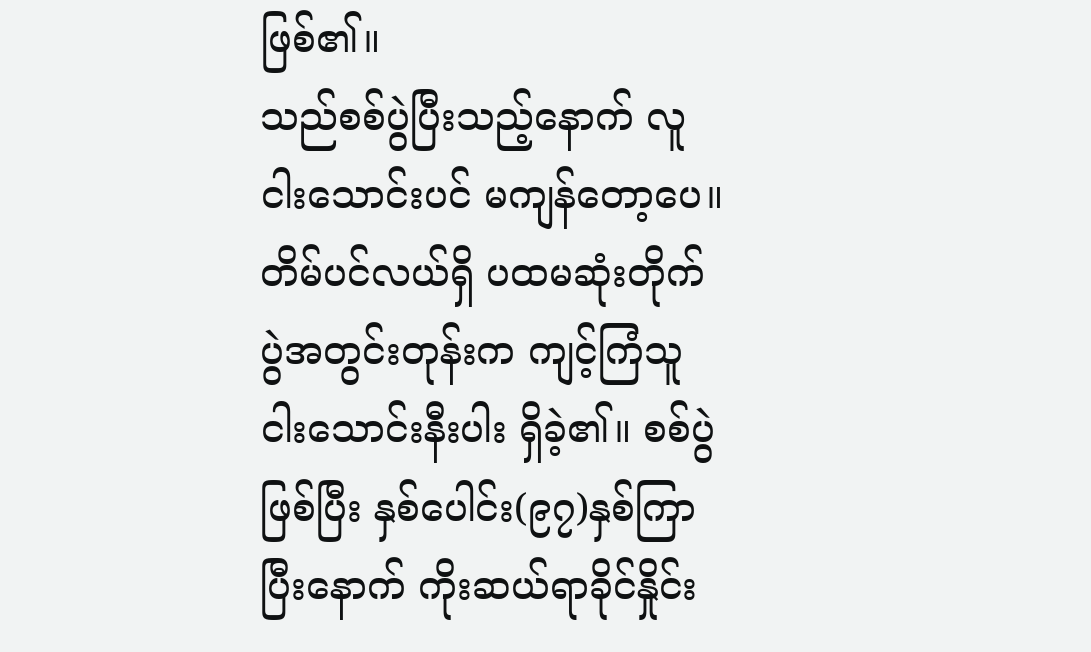ဖြစ်၏။
သည်စစ်ပွဲပြီးသည့်နောက် လူငါးသောင်းပင် မကျန်တော့ပေ။ တိမ်ပင်လယ်ရှိ ပထမဆုံးတိုက်ပွဲအတွင်းတုန်းက ကျင့်ကြံသူငါးသောင်းနီးပါး ရှိခဲ့၏။ စစ်ပွဲဖြစ်ပြီး နှစ်ပေါင်း(၉၇)နှစ်ကြာပြီးနောက် ကိုးဆယ်ရာခိုင်နှိုင်း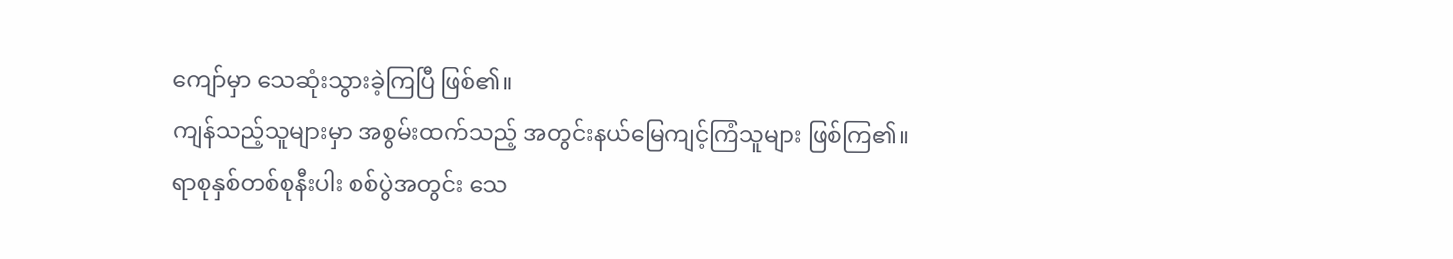ကျော်မှာ သေဆုံးသွားခဲ့ကြပြီ ဖြစ်၏။
ကျန်သည့်သူများမှာ အစွမ်းထက်သည့် အတွင်းနယ်မြေကျင့်ကြံသူများ ဖြစ်ကြ၏။
ရာစုနှစ်တစ်စုနီးပါး စစ်ပွဲအတွင်း သေ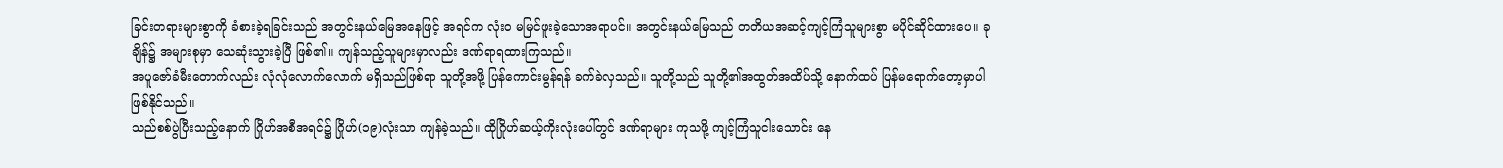ခြင်းတရားများစွာကို ခံစားခဲ့ရခြင်းသည် အတွင်းနယ်မြေအနေဖြင့် အရင်က လုံးဝ မမြင်ဖူးခဲ့သောအရာပင်။ အတွင်းနယ်မြေသည် တတိယအဆင့်ကျင့်ကြံသူများစွာ မပိုင်ဆိုင်ထားပေ။ ခုချိန်၌ အများစုမှာ သေဆုံးသွားခဲ့ပြီ ဖြစ်၏။ ကျန်သည့်သူများမှာလည်း ဒဏ်ရာရထားကြသည်။
အပူဇော်ခံမီးတောက်လည်း လုံလုံလောက်လောက် မရှိသည်ဖြစ်ရာ သူတို့အဖို့ ပြန်ကောင်းမွန်ရန် ခက်ခဲလှသည်။ သူတို့သည် သူတို့၏အထွတ်အထိပ်သို့ နောက်ထပ် ပြန်မရောက်တော့မှာပါ ဖြစ်နိုင်သည်။
သည်စစ်ပွဲပြီးသည့်နောက် ဂြိုဟ်အစီအရင်၌ ဂြိုဟ်(၁၉)လုံးသာ ကျန်ခဲ့သည်။ ထိုဂြိုဟ်ဆယ့်ကိုးလုံးပေါ်တွင် ဒဏ်ရာများ ကုသဖို့ ကျင့်ကြံသူငါးသောင်း နေ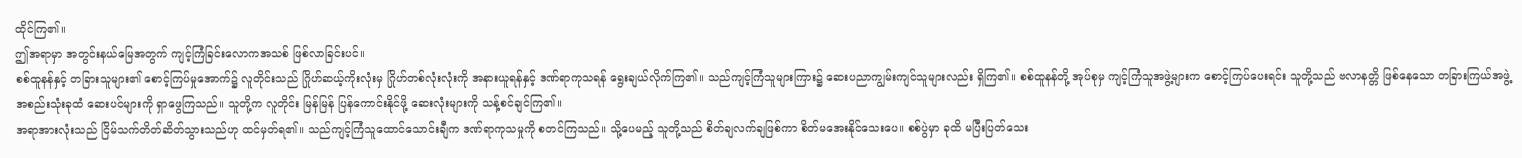ထိုင်ကြ၏။
ဤအရာမှာ အတွင်းနယ်မြေအတွက် ကျင့်ကြံခြင်းလောကအသစ် ဖြစ်လာခြင်းပင်။
စစ်ထူနန်နှင့် တခြားသူများ၏ စောင့်ကြပ်မှုအောက်၌ လူတိုင်းသည် ဂြိုဟ်ဆယ့်ကိုးလုံးမှ ဂြိုဟ်တစ်လုံးလုံးကို အနားယူရန်နှင့် ဒဏ်ရာကုသရန် ရွေးချယ်လိုက်ကြ၏။ သည်ကျင့်ကြံသူများကြား၌ ဆေးပညာကျွမ်းကျင်သူများလည်း ရှိကြ၏။ စစ်ထူနန်တို့ အုပ်စုမှ ကျင့်ကြံသူအဖွဲ့များက စောင့်ကြပ်ပေးရင်း သူတို့သည် ဗလာနတ္တိ ဖြစ်နေသော တခြားကြယ်အဖွဲ့အစည်းသုံးခုထံ ဆေးပင်များကို ရှာဖွေကြသည်။ သူတို့က လူတိုင်း မြန်မြန် ပြန်ကောင်းနိုင်ဖို့ ဆေးလုံးများကို သန့်စင်ချင်ကြ၏။
အရာအားလုံးသည် ငြိမ်သက်တိတ်ဆိတ်သွားသည်ဟု ထင်မှတ်ရ၏။ သည်ကျင့်ကြံသူထောင်သောင်းချီက ဒဏ်ရာကုသမှုကို စတင်ကြသည်။ သို့ပေမည့် သူတို့သည် စိတ်ချလက်ချဖြစ်ကာ စိတ်မအေးနိုင်သေးပေ။ စစ်ပွဲမှာ ခုထိ မပြီးပြတ်သေး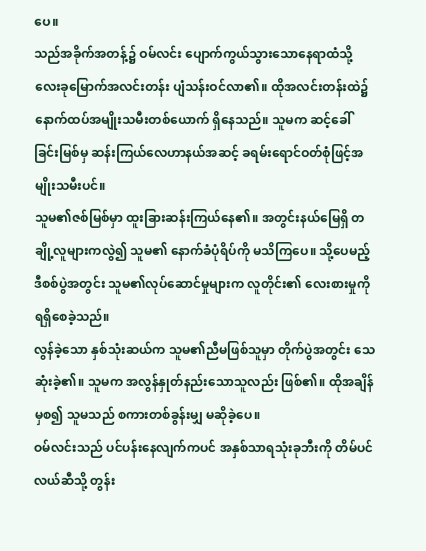ပေ။
သည်အခိုက်အတန့်၌ ဝမ်လင်း ပျောက်ကွယ်သွားသောနေရာထံသို့ လေးခုမြောက်အလင်းတန်း ပျံသန်းဝင်လာ၏။ ထိုအလင်းတန်းထဲ၌ နောက်ထပ်အမျိုးသမီးတစ်ယောက် ရှိနေသည်။ သူမက ဆင့်ခေါ်ခြင်းမြစ်မှ ဆန်းကြယ်လေဟာနယ်အဆင့် ခရမ်းရောင်ဝတ်စုံဖြင့်အမျိုးသမီးပင်။
သူမ၏ဇစ်မြစ်မှာ ထူးခြားဆန်းကြယ်နေ၏။ အတွင်းနယ်မြေရှိ တချို့လူများကလွဲ၍ သူမ၏ နောက်ခံပုံရိပ်ကို မသိကြပေ။ သို့ပေမည့် ဒီစစ်ပွဲအတွင်း သူမ၏လုပ်ဆောင်မှုများက လူတိုင်း၏ လေးစားမှုကို ရရှိစေခဲ့သည်။
လွန်ခဲ့သော နှစ်သုံးဆယ်က သူမ၏ညီမဖြစ်သူမှာ တိုက်ပွဲအတွင်း သေဆုံးခဲ့၏။ သူမက အလွန်နှုတ်နည်းသောသူလည်း ဖြစ်၏။ ထိုအချိန်မှစ၍ သူမသည် စကားတစ်ခွန်းမျှ မဆိုခဲ့ပေ။
ဝမ်လင်းသည် ပင်ပန်းနေလျက်ကပင် အနှစ်သာရသုံးခုဘီးကို တိမ်ပင်လယ်ဆီသို့ တွန်း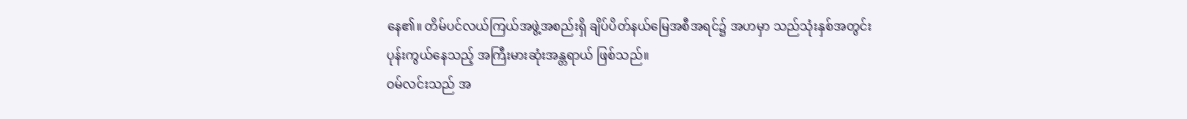နေ၏။ တိမ်ပင်လယ်ကြယ်အဖွဲ့အစည်းရှိ ချိပ်ပိတ်နယ်မြေအစီအရင်၌ အဟမှာ သည်သုံးနှစ်အတွင်း ပုန်းကွယ်နေသည့် အကြီးမားဆုံးအန္တရာယ် ဖြစ်သည်။
ဝမ်လင်းသည် အ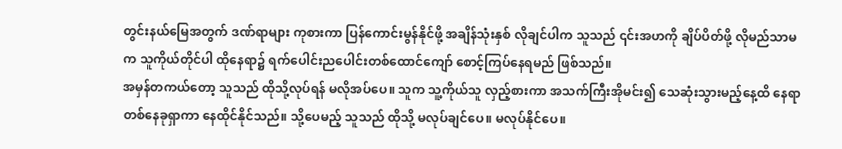တွင်းနယ်မြေအတွက် ဒဏ်ရာများ ကုစားကာ ပြန်ကောင်းမွန်နိုင်ဖို့ အချိန်သုံးနှစ် လိုချင်ပါက သူသည် ၎င်းအဟကို ချိပ်ပိတ်ဖို့ လိုမည်သာမက သူကိုယ်တိုင်ပါ ထိုနေရာ၌ ရက်ပေါင်းညပေါင်းတစ်ထောင်ကျော် စောင့်ကြပ်နေရမည် ဖြစ်သည်။
အမှန်တကယ်တော့ သူသည် ထိုသို့လုပ်ရန် မလိုအပ်ပေ။ သူက သူ့ကိုယ်သူ လှည့်စားကာ အသက်ကြီးအိုမင်း၍ သေဆုံးသွားမည့်နေ့ထိ နေရာတစ်နေခုရှာကာ နေထိုင်နိုင်သည်။ သို့ပေမည့် သူသည် ထိုသို့ မလုပ်ချင်ပေ။ မလုပ်နိုင်ပေ။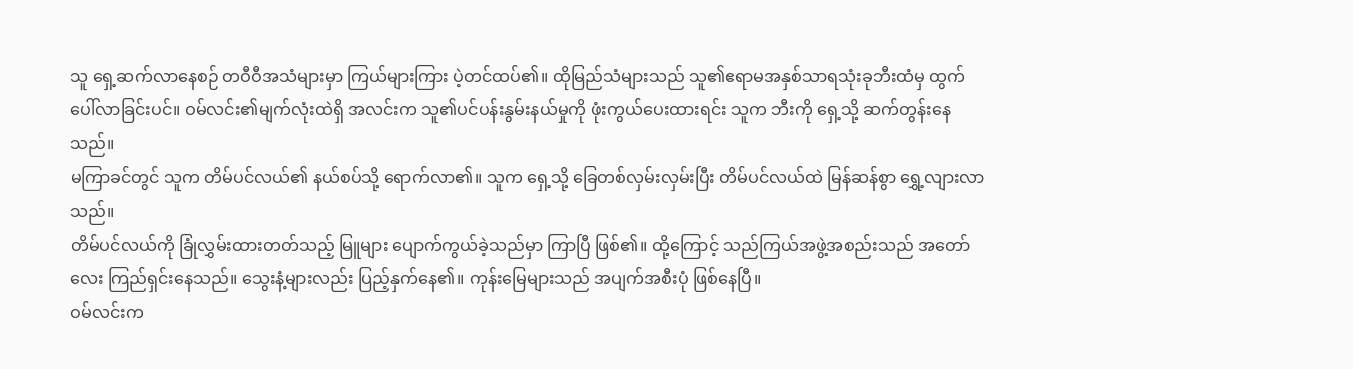သူ ရှေ့ဆက်လာနေစဉ် တဝီဝီအသံများမှာ ကြယ်များကြား ပဲ့တင်ထပ်၏။ ထိုမြည်သံများသည် သူ၏ဧရာမအနှစ်သာရသုံးခုဘီးထံမှ ထွက်ပေါ်လာခြင်းပင်။ ဝမ်လင်း၏မျက်လုံးထဲရှိ အလင်းက သူ၏ပင်ပန်းနွမ်းနယ်မှုကို ဖုံးကွယ်ပေးထားရင်း သူက ဘီးကို ရှေ့သို့ ဆက်တွန်းနေသည်။
မကြာခင်တွင် သူက တိမ်ပင်လယ်၏ နယ်စပ်သို့ ရောက်လာ၏။ သူက ရှေ့သို့ ခြေတစ်လှမ်းလှမ်းပြီး တိမ်ပင်လယ်ထဲ မြန်ဆန်စွာ ရွှေ့လျားလာသည်။
တိမ်ပင်လယ်ကို ခြုံလွှမ်းထားတတ်သည့် မြူများ ပျောက်ကွယ်ခဲ့သည်မှာ ကြာပြီ ဖြစ်၏။ ထို့ကြောင့် သည်ကြယ်အဖွဲ့အစည်းသည် အတော်လေး ကြည်ရှင်းနေသည်။ သွေးနံ့များလည်း ပြည့်နှက်နေ၏။ ကုန်းမြေများသည် အပျက်အစီးပုံ ဖြစ်နေပြီ။
ဝမ်လင်းက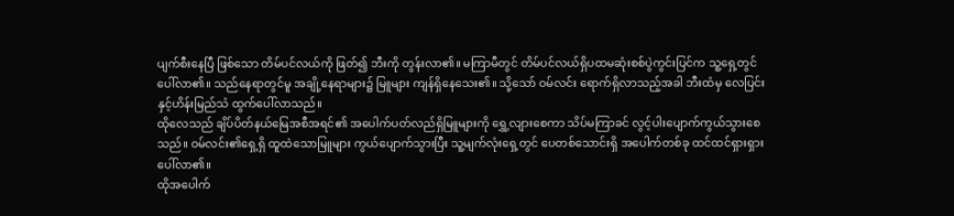ပျက်စီးနေပြီ ဖြစ်သော တိမ်ပင်လယ်ကို ဖြတ်၍ ဘီးကို တွန်းလာ၏။ မကြာမီတွင် တိမ်ပင်လယ်ရှိပထမဆုံးစစ်ပွဲကွင်းပြင်က သူ့ရှေ့တွင် ပေါ်လာ၏။ သည်နေရာတွင်မူ အချို့နေရာများ၌ မြူများ ကျန်ရှိနေသေး၏။ သို့သော် ဝမ်လင်း ရောက်ရှိလာသည့်အခါ ဘီးထံမှ လေပြင်းနှင့်ဟိန်းမြည်သံ ထွက်ပေါ်လာသည်။
ထိုလေသည် ချိပ်ပိတ်နယ်မြေအစီအရင်၏ အပေါက်ပတ်လည်ရှိမြူများကို ရွှေ့လျားစေကာ သိပ်မကြာခင် လွင့်ပါးပျောက်ကွယ်သွားစေသည်။ ဝမ်လင်း၏ရှေ့ရှိ ထူထဲသောမြူများ ကွယ်ပျောက်သွားပြီး သူ့မျက်လုံးရှေ့တွင် ပေတစ်သောင်းရှိ အပေါက်တစ်ခု ထင်ထင်ရှားရှားပေါ်လာ၏။
ထိုအပေါက်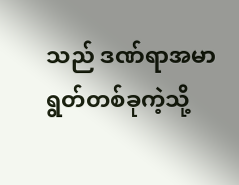သည် ဒဏ်ရာအမာရွတ်တစ်ခုကဲ့သို့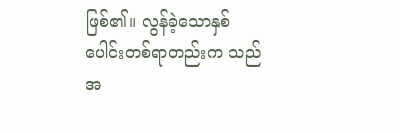ဖြစ်၏။ လွန်ခဲ့သောနှစ်ပေါင်းတစ်ရာတည်းက သည်အ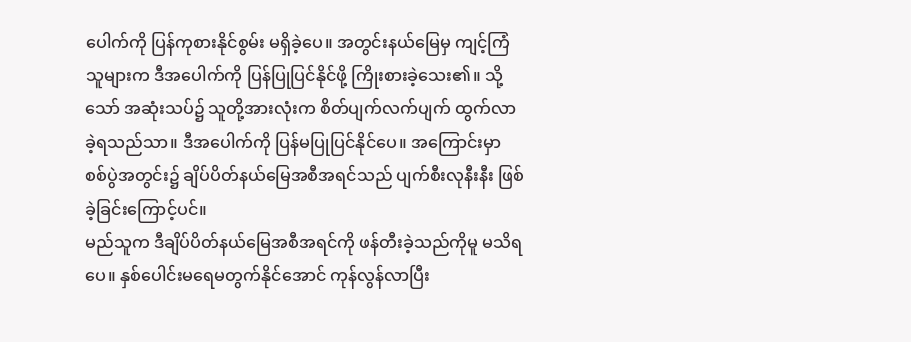ပေါက်ကို ပြန်ကုစားနိုင်စွမ်း မရှိခဲ့ပေ။ အတွင်းနယ်မြေမှ ကျင့်ကြံသူများက ဒီအပေါက်ကို ပြန်ပြုပြင်နိုင်ဖို့ ကြိုးစားခဲ့သေး၏။ သို့သော် အဆုံးသပ်၌ သူတို့အားလုံးက စိတ်ပျက်လက်ပျက် ထွက်လာခဲ့ရသည်သာ။ ဒီအပေါက်ကို ပြန်မပြုပြင်နိုင်ပေ။ အကြောင်းမှာ စစ်ပွဲအတွင်း၌ ချိပ်ပိတ်နယ်မြေအစီအရင်သည် ပျက်စီးလုနီးနီး ဖြစ်ခဲ့ခြင်းကြောင့်ပင်။
မည်သူက ဒီချိပ်ပိတ်နယ်မြေအစီအရင်ကို ဖန်တီးခဲ့သည်ကိုမူ မသိရပေ။ နှစ်ပေါင်းမရေမတွက်နိုင်အောင် ကုန်လွန်လာပြီး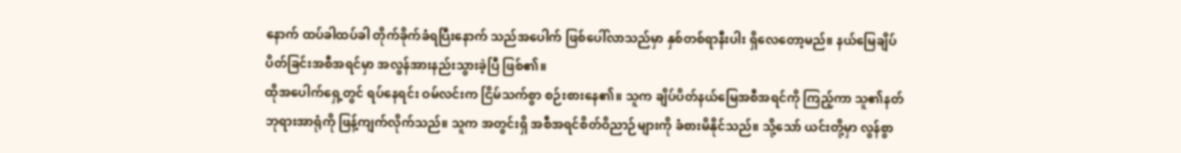နောက် ထပ်ခါထပ်ခါ တိုက်ခိုက်ခံရပြီးနောက် သည်အပေါက် ဖြစ်ပေါ်လာသည်မှာ နှစ်တစ်ရာနီးပါး ရှိလေတော့မည်။ နယ်မြေချိပ်ပိတ်ခြင်းအစီအရင်မှာ အလွန်အားနည်းသွားခဲ့ပြီ ဖြစ်၏။
ထိုအပေါက်ရှေ့တွင် ရပ်နေရင်း ဝမ်လင်းက ငြိမ်သက်စွာ စဉ်းစားနေ၏။ သူက ချိပ်ပိတ်နယ်မြေအစီအရင်ကို ကြည့်ကာ သူ၏နတ်ဘုရားအာရုံကို ဖြန့်ကျက်လိုက်သည်။ သူက အတွင်းရှိ အစီအရင်စိတ်ဝိညာဉ်များကို ခံစားမိနိုင်သည်။ သို့သော် ယင်းတို့မှာ လွန်စွာ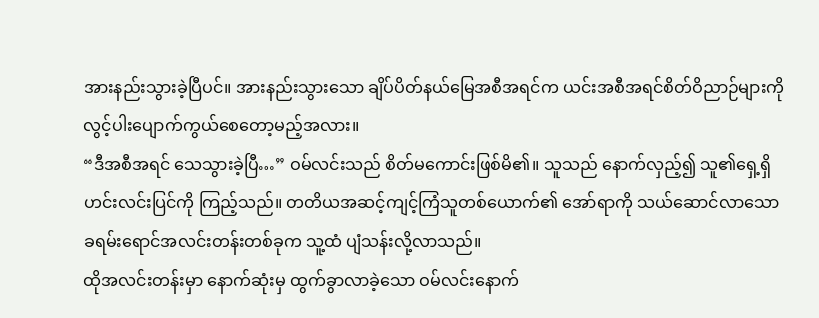အားနည်းသွားခဲ့ပြီပင်။ အားနည်းသွားသော ချိပ်ပိတ်နယ်မြေအစီအရင်က ယင်းအစီအရင်စိတ်ဝိညာဉ်များကို လွင့်ပါးပျောက်ကွယ်စေတော့မည့်အလား။
“ဒီအစီအရင် သေသွားခဲ့ပြီ…” ဝမ်လင်းသည် စိတ်မကောင်းဖြစ်မိ၏။ သူသည် နောက်လှည့်၍ သူ၏ရှေ့ရှိ ဟင်းလင်းပြင်ကို ကြည့်သည်။ တတိယအဆင့်ကျင့်ကြံသူတစ်ယောက်၏ အော်ရာကို သယ်ဆောင်လာသော ခရမ်းရောင်အလင်းတန်းတစ်ခုက သူ့ထံ ပျံသန်းလို့လာသည်။
ထိုအလင်းတန်းမှာ နောက်ဆုံးမှ ထွက်ခွာလာခဲ့သော ဝမ်လင်းနောက်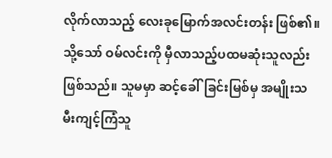လိုက်လာသည့် လေးခုမြောက်အလင်းတန်း ဖြစ်၏။ သို့သော် ဝမ်လင်းကို မှီလာသည့်ပထမဆုံးသူလည်း ဖြစ်သည်။ သူမမှာ ဆင့်ခေါ်ခြင်းမြစ်မှ အမျိုးသမီးကျင့်ကြံသူ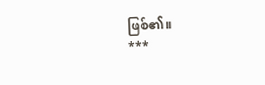ဖြစ်၏။
***